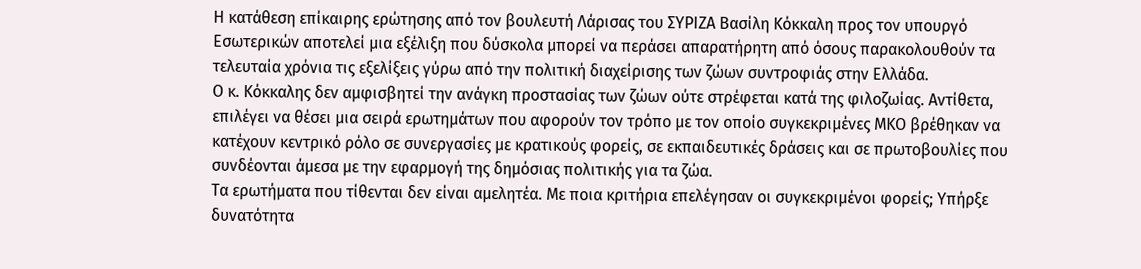Η κατάθεση επίκαιρης ερώτησης από τον βουλευτή Λάρισας του ΣΥΡΙΖΑ Βασίλη Κόκκαλη προς τον υπουργό Εσωτερικών αποτελεί μια εξέλιξη που δύσκολα μπορεί να περάσει απαρατήρητη από όσους παρακολουθούν τα τελευταία χρόνια τις εξελίξεις γύρω από την πολιτική διαχείρισης των ζώων συντροφιάς στην Ελλάδα.
Ο κ. Κόκκαλης δεν αμφισβητεί την ανάγκη προστασίας των ζώων ούτε στρέφεται κατά της φιλοζωίας. Αντίθετα, επιλέγει να θέσει μια σειρά ερωτημάτων που αφορούν τον τρόπο με τον οποίο συγκεκριμένες ΜΚΟ βρέθηκαν να κατέχουν κεντρικό ρόλο σε συνεργασίες με κρατικούς φορείς, σε εκπαιδευτικές δράσεις και σε πρωτοβουλίες που συνδέονται άμεσα με την εφαρμογή της δημόσιας πολιτικής για τα ζώα.
Τα ερωτήματα που τίθενται δεν είναι αμελητέα. Με ποια κριτήρια επελέγησαν οι συγκεκριμένοι φορείς; Υπήρξε δυνατότητα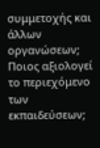συμμετοχής και άλλων οργανώσεων; Ποιος αξιολογεί το περιεχόμενο των εκπαιδεύσεων;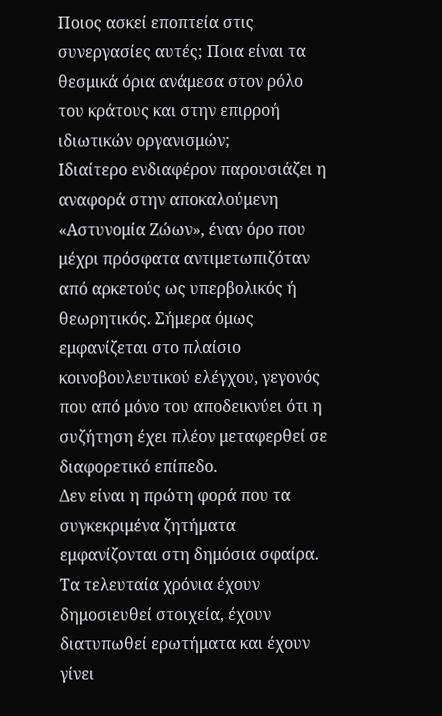Ποιος ασκεί εποπτεία στις συνεργασίες αυτές; Ποια είναι τα θεσμικά όρια ανάμεσα στον ρόλο του κράτους και στην επιρροή ιδιωτικών οργανισμών;
Ιδιαίτερο ενδιαφέρον παρουσιάζει η αναφορά στην αποκαλούμενη «Αστυνομία Ζώων», έναν όρο που μέχρι πρόσφατα αντιμετωπιζόταν από αρκετούς ως υπερβολικός ή θεωρητικός. Σήμερα όμως εμφανίζεται στο πλαίσιο κοινοβουλευτικού ελέγχου, γεγονός που από μόνο του αποδεικνύει ότι η συζήτηση έχει πλέον μεταφερθεί σε διαφορετικό επίπεδο.
Δεν είναι η πρώτη φορά που τα συγκεκριμένα ζητήματα εμφανίζονται στη δημόσια σφαίρα. Τα τελευταία χρόνια έχουν δημοσιευθεί στοιχεία, έχουν διατυπωθεί ερωτήματα και έχουν γίνει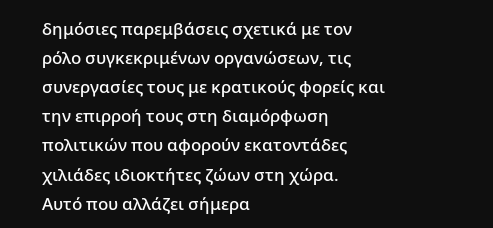δημόσιες παρεμβάσεις σχετικά με τον ρόλο συγκεκριμένων οργανώσεων, τις συνεργασίες τους με κρατικούς φορείς και την επιρροή τους στη διαμόρφωση πολιτικών που αφορούν εκατοντάδες χιλιάδες ιδιοκτήτες ζώων στη χώρα.
Αυτό που αλλάζει σήμερα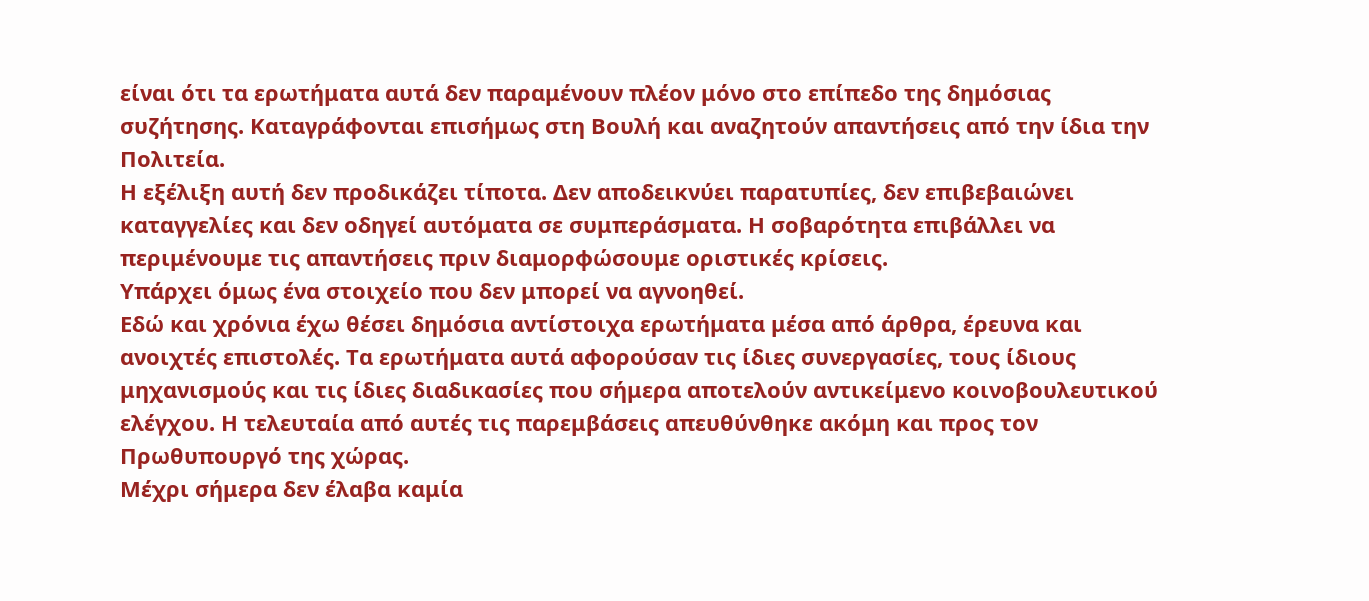είναι ότι τα ερωτήματα αυτά δεν παραμένουν πλέον μόνο στο επίπεδο της δημόσιας συζήτησης. Καταγράφονται επισήμως στη Βουλή και αναζητούν απαντήσεις από την ίδια την Πολιτεία.
Η εξέλιξη αυτή δεν προδικάζει τίποτα. Δεν αποδεικνύει παρατυπίες, δεν επιβεβαιώνει καταγγελίες και δεν οδηγεί αυτόματα σε συμπεράσματα. Η σοβαρότητα επιβάλλει να περιμένουμε τις απαντήσεις πριν διαμορφώσουμε οριστικές κρίσεις.
Υπάρχει όμως ένα στοιχείο που δεν μπορεί να αγνοηθεί.
Εδώ και χρόνια έχω θέσει δημόσια αντίστοιχα ερωτήματα μέσα από άρθρα, έρευνα και ανοιχτές επιστολές. Τα ερωτήματα αυτά αφορούσαν τις ίδιες συνεργασίες, τους ίδιους μηχανισμούς και τις ίδιες διαδικασίες που σήμερα αποτελούν αντικείμενο κοινοβουλευτικού ελέγχου. Η τελευταία από αυτές τις παρεμβάσεις απευθύνθηκε ακόμη και προς τον Πρωθυπουργό της χώρας.
Μέχρι σήμερα δεν έλαβα καμία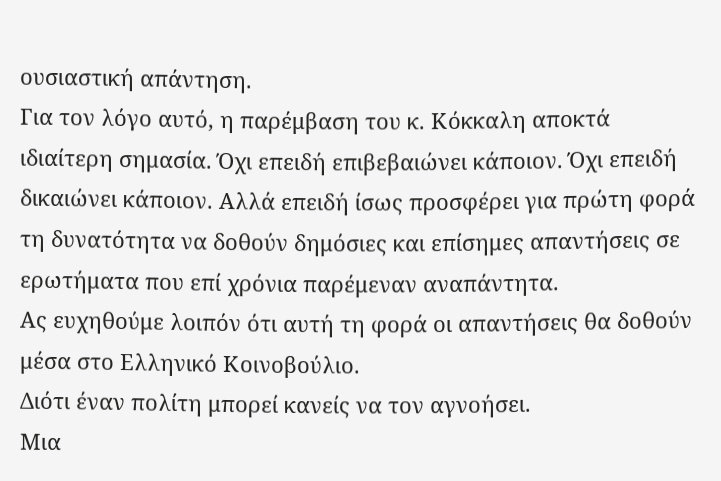ουσιαστική απάντηση.
Για τον λόγο αυτό, η παρέμβαση του κ. Κόκκαλη αποκτά ιδιαίτερη σημασία. Όχι επειδή επιβεβαιώνει κάποιον. Όχι επειδή δικαιώνει κάποιον. Αλλά επειδή ίσως προσφέρει για πρώτη φορά τη δυνατότητα να δοθούν δημόσιες και επίσημες απαντήσεις σε ερωτήματα που επί χρόνια παρέμεναν αναπάντητα.
Ας ευχηθούμε λοιπόν ότι αυτή τη φορά οι απαντήσεις θα δοθούν μέσα στο Ελληνικό Κοινοβούλιο.
Διότι έναν πολίτη μπορεί κανείς να τον αγνοήσει.
Μια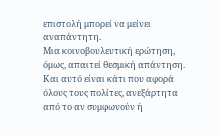επιστολή μπορεί να μείνει αναπάντητη.
Μια κοινοβουλευτική ερώτηση, όμως, απαιτεί θεσμική απάντηση.
Και αυτό είναι κάτι που αφορά όλους τους πολίτες, ανεξάρτητα από το αν συμφωνούν ή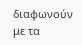διαφωνούν με τα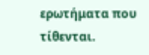ερωτήματα που τίθενται.